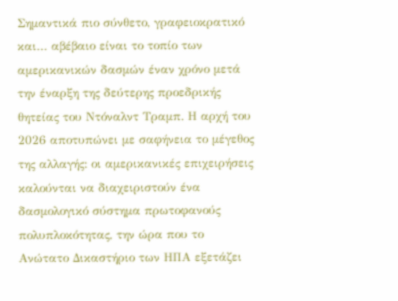Σημαντικά πιο σύνθετο, γραφειοκρατικό και… αβέβαιο είναι το τοπίο των αμερικανικών δασμών έναν χρόνο μετά την έναρξη της δεύτερης προεδρικής θητείας του Ντόναλντ Τραμπ. Η αρχή του 2026 αποτυπώνει με σαφήνεια το μέγεθος της αλλαγής: οι αμερικανικές επιχειρήσεις καλούνται να διαχειριστούν ένα δασμολογικό σύστημα πρωτοφανούς πολυπλοκότητας, την ώρα που το Ανώτατο Δικαστήριο των ΗΠΑ εξετάζει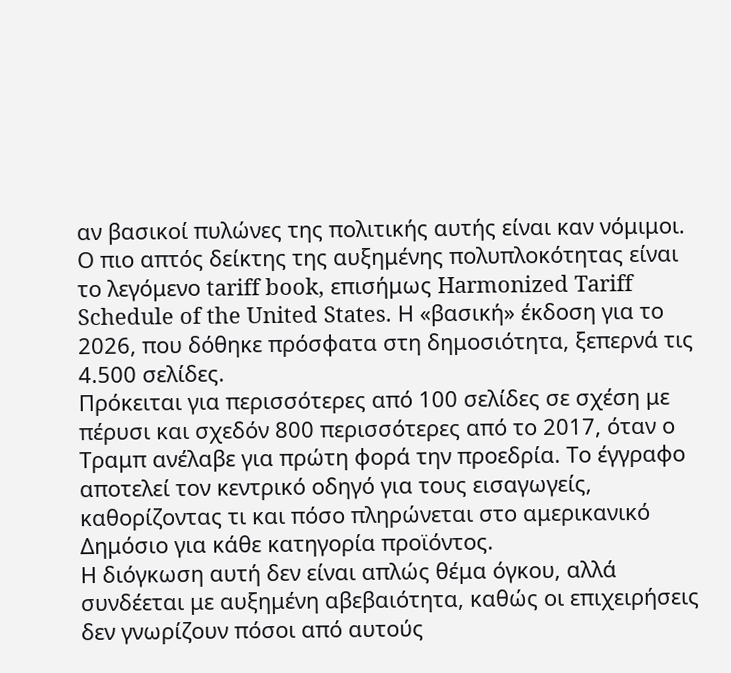αν βασικοί πυλώνες της πολιτικής αυτής είναι καν νόμιμοι.
Ο πιο απτός δείκτης της αυξημένης πολυπλοκότητας είναι το λεγόμενο tariff book, επισήμως Harmonized Tariff Schedule of the United States. Η «βασική» έκδοση για το 2026, που δόθηκε πρόσφατα στη δημοσιότητα, ξεπερνά τις 4.500 σελίδες.
Πρόκειται για περισσότερες από 100 σελίδες σε σχέση με πέρυσι και σχεδόν 800 περισσότερες από το 2017, όταν ο Τραμπ ανέλαβε για πρώτη φορά την προεδρία. Το έγγραφο αποτελεί τον κεντρικό οδηγό για τους εισαγωγείς, καθορίζοντας τι και πόσο πληρώνεται στο αμερικανικό Δημόσιο για κάθε κατηγορία προϊόντος.
Η διόγκωση αυτή δεν είναι απλώς θέμα όγκου, αλλά συνδέεται με αυξημένη αβεβαιότητα, καθώς οι επιχειρήσεις δεν γνωρίζουν πόσοι από αυτούς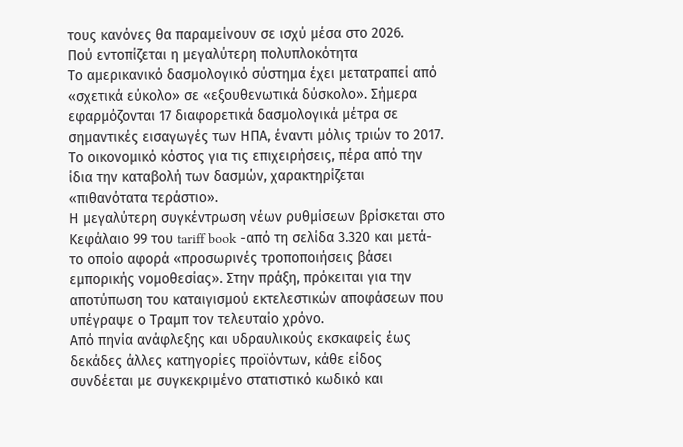τους κανόνες θα παραμείνουν σε ισχύ μέσα στο 2026.
Πού εντοπίζεται η μεγαλύτερη πολυπλοκότητα
Το αμερικανικό δασμολογικό σύστημα έχει μετατραπεί από «σχετικά εύκολο» σε «εξουθενωτικά δύσκολο». Σήμερα εφαρμόζονται 17 διαφορετικά δασμολογικά μέτρα σε σημαντικές εισαγωγές των ΗΠΑ, έναντι μόλις τριών το 2017. Το οικονομικό κόστος για τις επιχειρήσεις, πέρα από την ίδια την καταβολή των δασμών, χαρακτηρίζεται «πιθανότατα τεράστιο».
Η μεγαλύτερη συγκέντρωση νέων ρυθμίσεων βρίσκεται στο Κεφάλαιο 99 του tariff book -από τη σελίδα 3.320 και μετά- το οποίο αφορά «προσωρινές τροποποιήσεις βάσει εμπορικής νομοθεσίας». Στην πράξη, πρόκειται για την αποτύπωση του καταιγισμού εκτελεστικών αποφάσεων που υπέγραψε ο Τραμπ τον τελευταίο χρόνο.
Από πηνία ανάφλεξης και υδραυλικούς εκσκαφείς έως δεκάδες άλλες κατηγορίες προϊόντων, κάθε είδος συνδέεται με συγκεκριμένο στατιστικό κωδικό και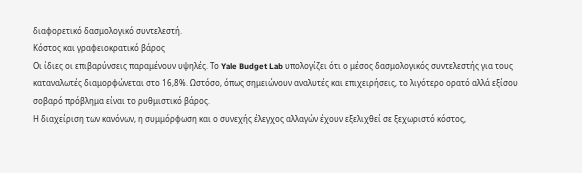διαφορετικό δασμολογικό συντελεστή.
Κόστος και γραφειοκρατικό βάρος
Οι ίδιες οι επιβαρύνσεις παραμένουν υψηλές. Το Yale Budget Lab υπολογίζει ότι ο μέσος δασμολογικός συντελεστής για τους καταναλωτές διαμορφώνεται στο 16,8%. Ωστόσο, όπως σημειώνουν αναλυτές και επιχειρήσεις, το λιγότερο ορατό αλλά εξίσου σοβαρό πρόβλημα είναι το ρυθμιστικό βάρος.
Η διαχείριση των κανόνων, η συμμόρφωση και ο συνεχής έλεγχος αλλαγών έχουν εξελιχθεί σε ξεχωριστό κόστος,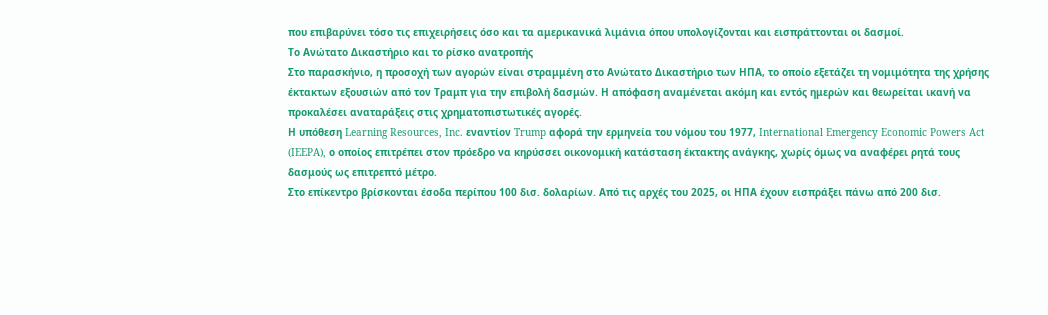που επιβαρύνει τόσο τις επιχειρήσεις όσο και τα αμερικανικά λιμάνια όπου υπολογίζονται και εισπράττονται οι δασμοί.
Το Ανώτατο Δικαστήριο και το ρίσκο ανατροπής
Στο παρασκήνιο, η προσοχή των αγορών είναι στραμμένη στο Ανώτατο Δικαστήριο των ΗΠΑ, το οποίο εξετάζει τη νομιμότητα της χρήσης έκτακτων εξουσιών από τον Τραμπ για την επιβολή δασμών. Η απόφαση αναμένεται ακόμη και εντός ημερών και θεωρείται ικανή να προκαλέσει αναταράξεις στις χρηματοπιστωτικές αγορές.
Η υπόθεση Learning Resources, Inc. εναντίον Trump αφορά την ερμηνεία του νόμου του 1977, International Emergency Economic Powers Act (IEEPA), ο οποίος επιτρέπει στον πρόεδρο να κηρύσσει οικονομική κατάσταση έκτακτης ανάγκης, χωρίς όμως να αναφέρει ρητά τους δασμούς ως επιτρεπτό μέτρο.
Στο επίκεντρο βρίσκονται έσοδα περίπου 100 δισ. δολαρίων. Από τις αρχές του 2025, οι ΗΠΑ έχουν εισπράξει πάνω από 200 δισ.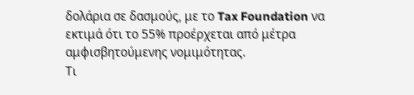δολάρια σε δασμούς, με το Tax Foundation να εκτιμά ότι το 55% προέρχεται από μέτρα αμφισβητούμενης νομιμότητας.
Τι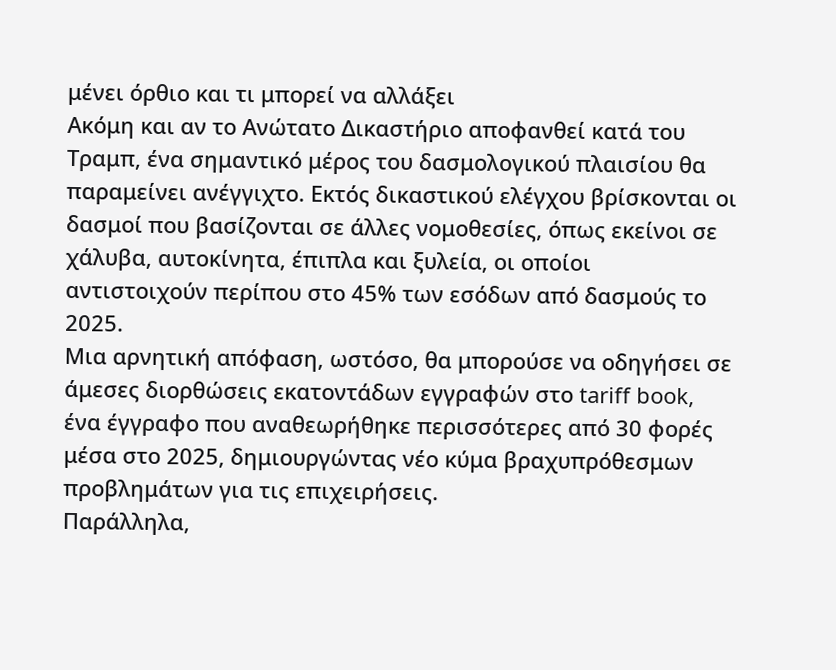μένει όρθιο και τι μπορεί να αλλάξει
Ακόμη και αν το Ανώτατο Δικαστήριο αποφανθεί κατά του Τραμπ, ένα σημαντικό μέρος του δασμολογικού πλαισίου θα παραμείνει ανέγγιχτο. Εκτός δικαστικού ελέγχου βρίσκονται οι δασμοί που βασίζονται σε άλλες νομοθεσίες, όπως εκείνοι σε χάλυβα, αυτοκίνητα, έπιπλα και ξυλεία, οι οποίοι αντιστοιχούν περίπου στο 45% των εσόδων από δασμούς το 2025.
Μια αρνητική απόφαση, ωστόσο, θα μπορούσε να οδηγήσει σε άμεσες διορθώσεις εκατοντάδων εγγραφών στο tariff book, ένα έγγραφο που αναθεωρήθηκε περισσότερες από 30 φορές μέσα στο 2025, δημιουργώντας νέο κύμα βραχυπρόθεσμων προβλημάτων για τις επιχειρήσεις.
Παράλληλα,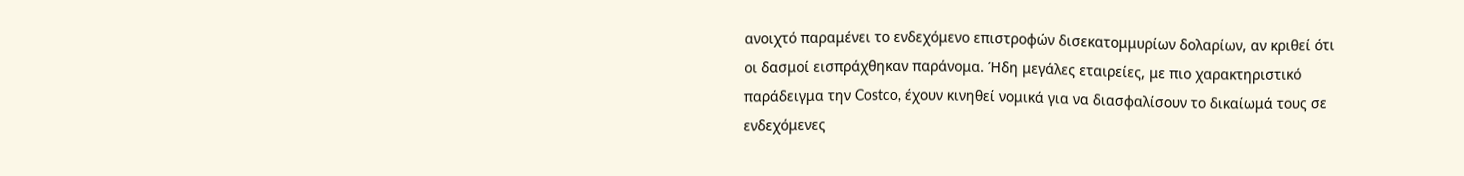ανοιχτό παραμένει το ενδεχόμενο επιστροφών δισεκατομμυρίων δολαρίων, αν κριθεί ότι οι δασμοί εισπράχθηκαν παράνομα. Ήδη μεγάλες εταιρείες, με πιο χαρακτηριστικό παράδειγμα την Costco, έχουν κινηθεί νομικά για να διασφαλίσουν το δικαίωμά τους σε ενδεχόμενες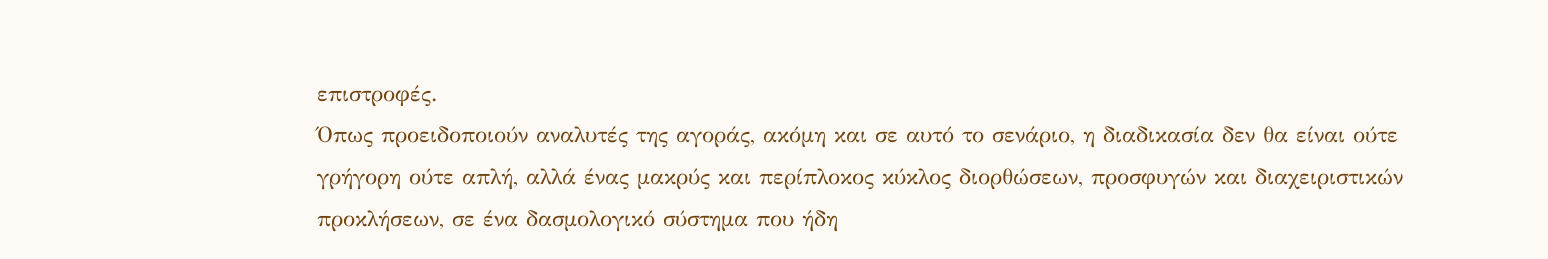επιστροφές.
Όπως προειδοποιούν αναλυτές της αγοράς, ακόμη και σε αυτό το σενάριο, η διαδικασία δεν θα είναι ούτε γρήγορη ούτε απλή, αλλά ένας μακρύς και περίπλοκος κύκλος διορθώσεων, προσφυγών και διαχειριστικών προκλήσεων, σε ένα δασμολογικό σύστημα που ήδη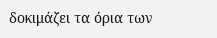δοκιμάζει τα όρια των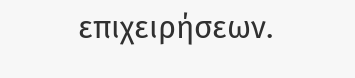επιχειρήσεων.